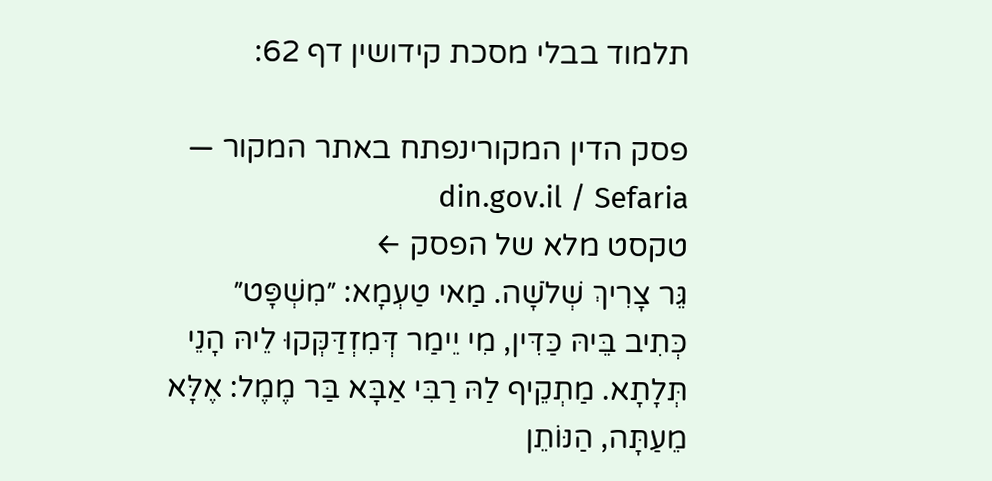תלמוד בבלי מסכת קידושין דף 62:

פסק הדין המקורינפתח באתר המקור — din.gov.il / Sefaria
טקסט מלא של הפסק ←
גֵּר צָרִיךְ שְׁלֹשָׁה. מַאי טַעְמָא: ״מִשְׁפָּט״ כְּתִיב בֵּיהּ כַּדִּין, מִי יֵימַר דְּמִזְדַּקְּקוּ לֵיהּ הָנֵי תְּלָתָא. מַתְקֵיף לַהּ רַבִּי אַבָּא בַּר מֶמֶל: אֶלָּא מֵעַתָּה, הַנּוֹתֵן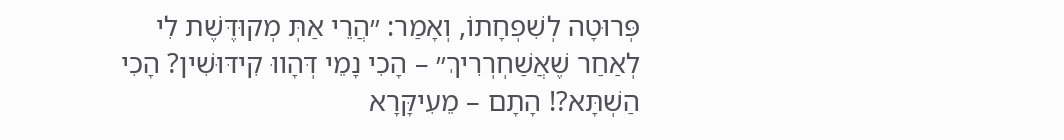פְּרוּטָה לְשִׁפְחָתוֹ, וְאָמַר: ״הֲרֵי אַתְּ מְקוּדֶּשֶׁת לִי לְאַחַר שֶׁאֲשַׁחְרְרִיךְ״ – הָכִי נָמֵי דְּהָווּ קִידּוּשִׁין? הָכִי הַשְׁתָּא?! הָתָם – מֵעִיקָּרָא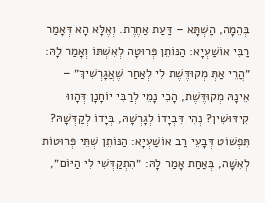בְּהֵמָה, הַשְׁתָּא – דַּעַת אַחֶרֶת. וְאֶלָּא הָא דְּאָמַר רַבִּי אוֹשַׁעְיָא: הַנּוֹתֵן פְּרוּטָה לְאִשְׁתּוֹ וְאָמַר לָהּ: ״הֲרֵי אַתְּ מְקוּדֶּשֶׁת לִי לְאַחַר שֶׁאֲגָרְשִׁיךְ״ – אֵינָהּ מְקוּדֶּשֶׁת, הָכִי נָמֵי לְרַבִּי יוֹחָנָן דְּהָווּ קִידּוּשִׁין? נְהִי דִּבְיָדוֹ לְגָרְשָׁהּ, בְּיָדוֹ לְקַדְּשָׁהּ? תִּפְשׁוֹט דְּבָעֵי רַב אוֹשַׁעְיָא: הַנּוֹתֵן שְׁתֵּי פְּרוּטוֹת לְאִשָּׁה, בְּאַחַת אָמַר לָהּ: ״הִתְקַדְּשִׁי לִי הַיּוֹם״,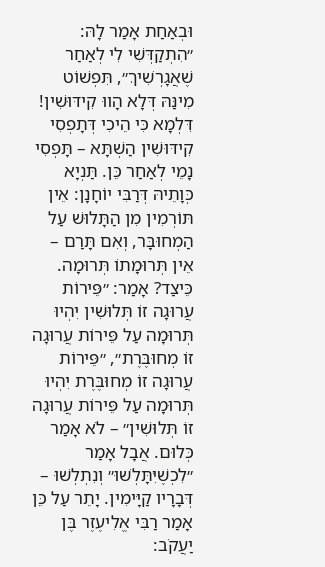וּבְאַחַת אָמַר לָהּ: ״הִתְקַדְּשִׁי לִי לְאַחַר שֶׁאֲגָרְשִׁיךְ״, תִּפְשׁוֹט מִינַּהּ דְּלָא הָווּ קִידּוּשִׁין! דִּלְמָא כִּי הֵיכִי דְּתָפְסִי קִידּוּשִׁין הַשְׁתָּא – תָּפְסִי נָמֵי לְאַחַר כֵּן. תַּנְיָא כְּוָתֵיהּ דְּרַבִּי יוֹחָנָן: אֵין תּוֹרְמִין מִן הַתָּלוּשׁ עַל הַמְחוּבָּר, וְאִם תָּרַם – אֵין תְּרוּמָתוֹ תְּרוּמָה. כֵּיצַד? אָמַר: ״פֵּירוֹת עֲרוּגָה זוֹ תְּלוּשִׁין יִהְיוּ תְּרוּמָה עַל פֵּירוֹת עֲרוּגָה זוֹ מְחוּבֶּרֶת״, ״פֵּירוֹת עֲרוּגָה זוֹ מְחוּבֶּרֶת יִהְיוּ תְּרוּמָה עַל פֵּירוֹת עֲרוּגָה זוֹ תְּלוּשִׁין״ – לֹא אָמַר כְּלוּם. אֲבָל אָמַר ״לִכְשֶׁיִּתָּלְשׁוּ״ וְנִתְלְשׁוּ – דְּבָרָיו קַיָּימִין. יָתֵר עַל כֵּן אָמַר רַבִּי אֱלִיעֶזֶר בֶּן יַעֲקֹב: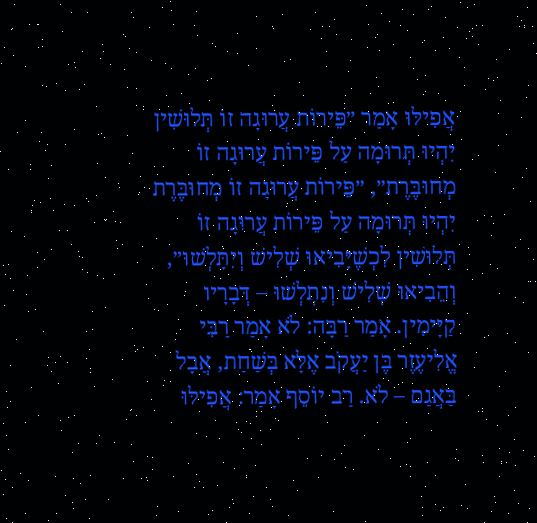אֲפִילּוּ אָמַר ״פֵּירוֹת עֲרוּגָה זוֹ תְּלוּשִׁין יִהְיוּ תְּרוּמָה עַל פֵּירוֹת עֲרוּגָה זוֹ מְחוּבֶּרֶת״, ״פֵּירוֹת עֲרוּגָה זוֹ מְחוּבֶּרֶת יִהְיוּ תְּרוּמָה עַל פֵּירוֹת עֲרוּגָה זוֹ תְּלוּשִׁין לִכְשֶׁיָּבִיאוּ שְׁלִישׁ וְיִתָּלְשׁוּ״, וְהֵבִיאוּ שְׁלִישׁ וְנִתְלְשׁוּ – דְּבָרָיו קַיָּימִין. אָמַר רַבָּה: לֹא אָמַר רַבִּי אֱלִיעֶזֶר בֶּן יַעֲקֹב אֶלָּא בְּשַׁחַת, אֲבָל בַּאֲגַם – לֹא. רַב יוֹסֵף אָמַר: אֲפִילּוּ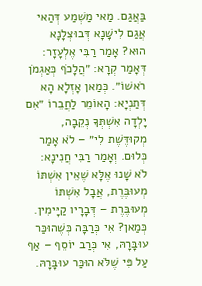בַּאֲגַם. מַאי מַשְׁמַע דְּהַאי אֲגַם לִישָּׁנָא דְּבוּצְלָנָא הוּא? אָמַר רַבִּי אֶלְעָזָר: דְּאָמַר קְרָא: ״הֲלָכֹף כְּאַגְמֹן רֹאשׁוֹ״. כְּמַאן אָזְלָא הָא דְּתַנְיָא: הָאוֹמֵר לַחֲבֵרוֹ ״אִם יָלְדָה אִשְׁתְּךָ נְקֵבָה, מְקוּדֶּשֶׁת לִי״ – לֹא אָמַר כְּלוּם. וְאָמַר רַבִּי חֲנִינָא: לֹא שָׁנוּ אֶלָּא שֶׁאֵין אִשְׁתּוֹ מְעוּבֶּרֶת, אֲבָל אִשְׁתּוֹ מְעוּבֶּרֶת – דְּבָרָיו קַיָּימִין. כְּמַאן? אִי כְּרַבָּה כְּשֶׁהוּכַּר עוּבָּרָהּ, אִי כְּרַב יוֹסֵף – אַף עַל פִּי שֶׁלֹּא הוּכַּר עוּבָּרָהּ.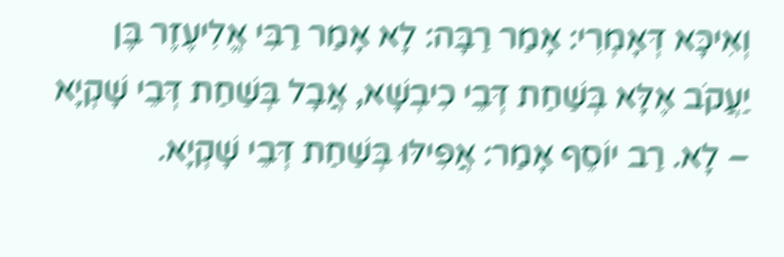וְאִיכָּא דְּאָמְרִי: אָמַר רַבָּה: לָא אָמַר רַבִּי אֱלִיעֶזֶר בֶּן יַעֲקֹב אֶלָּא בְּשַׁחַת דְּבֵי כִיבְשָׁא, אֲבָל בְּשַׁחַת דְּבֵי שָׁקְיָא – לָא. רַב יוֹסֵף אָמַר: אֲפִילּוּ בְּשַׁחַת דְּבֵי שָׁקְיָא.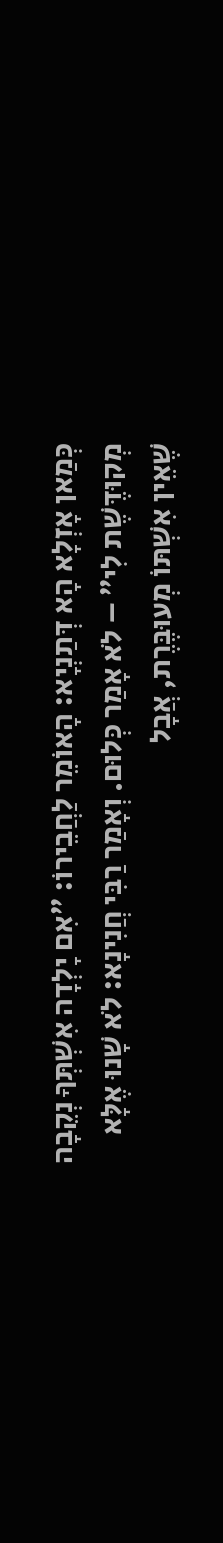כְּמַאן אָזְלָא הָא דְּתַנְיָא: הָאוֹמֵר לַחֲבֵירוֹ: ״אִם יָלְדָה אִשְׁתְּךָ נְקֵבָה מְקוּדֶּשֶׁת לִי״ – לֹא אָמַר כְּלוּם. וְאָמַר רַבִּי חֲנִינָא: לֹא שָׁנוּ אֶלָּא שֶׁאֵין אִשְׁתּוֹ מְעוּבֶּרֶת, אֲבָל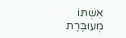אִשְׁתּוֹ מְעוּבֶּרֶת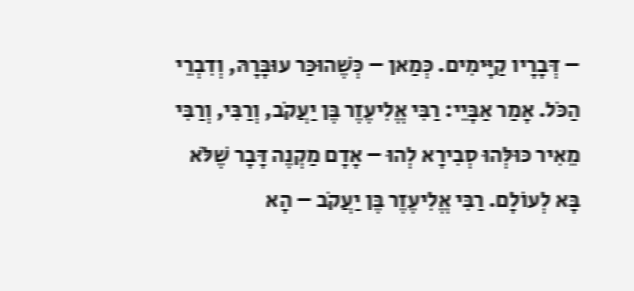– דְּבָרָיו קַיָּימִים. כְּמַאן – כְּשֶׁהוּכַּר עוּבָּרָהּ, וְדִבְרֵי הַכֹּל. אָמַר אַבָּיֵי: רַבִּי אֱלִיעֶזֶר בֶּן יַעֲקֹב, וְרַבִּי, וְרַבִּי מֵאִיר כּוּלְּהוּ סְבִירָא לְהוּ – אָדָם מַקְנֶה דָּבָר שֶׁלֹּא בָּא לְעוֹלָם. רַבִּי אֱלִיעֶזֶר בֶּן יַעֲקֹב – הָא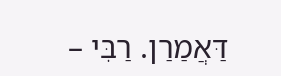דַּאֲמַרַן. רַבִּי –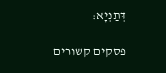דְּתַנְיָא:

פסקים קשורים